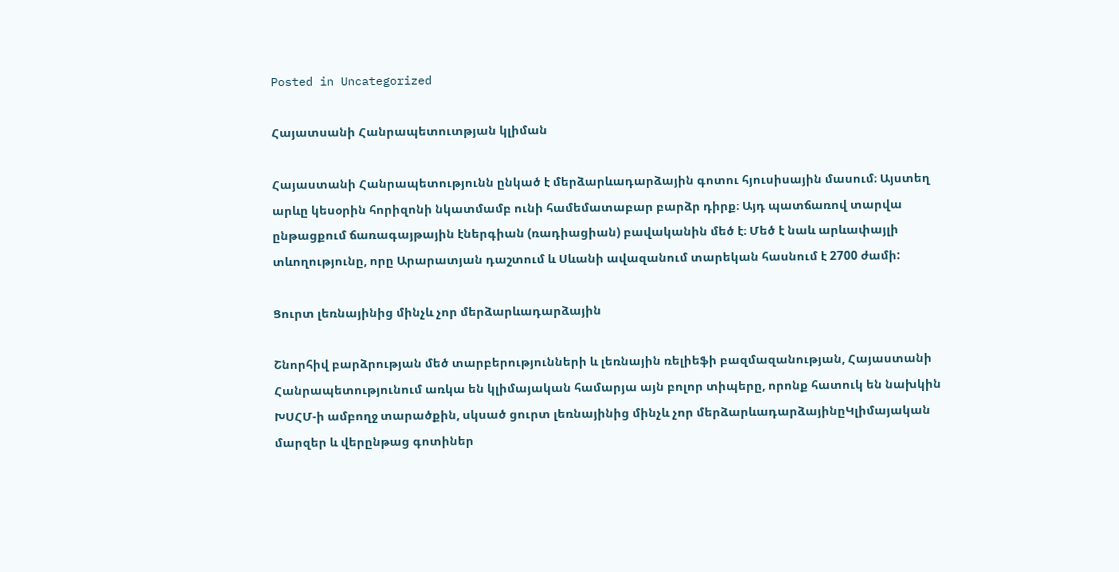Posted in Uncategorized

Հայատսանի Հանրապետուտթյան կլիման

Հայաստանի Հանրապետությունն ընկած է մերձարևադարձային գոտու հյուսիսային մասում։ Այստեղ արևը կեսօրին հորիզոնի նկատմամբ ունի համեմատաբար բարձր դիրք։ Այդ պատճառով տարվա ընթացքում ճառագայթային էներգիան (ռադիացիան) բավականին մեծ է։ Մեծ է նաև արևափայլի տևողությունը, որը Արարատյան դաշտում և Սևանի ավազանում տարեկան հասնում է 2700 ժամի:

Ցուրտ լեռնայինից մինչև չոր մերձարևադարձային

Շնորհիվ բարձրության մեծ տարբերությունների և լեռնային ռելիեֆի բազմազանության, Հայաստանի Հանրապետությունում առկա են կլիմայական համարյա այն բոլոր տիպերը, որոնք հատուկ են նախկին ԽՍՀՄ-ի ամբողջ տարածքին, սկսած ցուրտ լեռնայինից մինչև չոր մերձարևադարձայինըԿլիմայական մարզեր և վերընթաց գոտիներ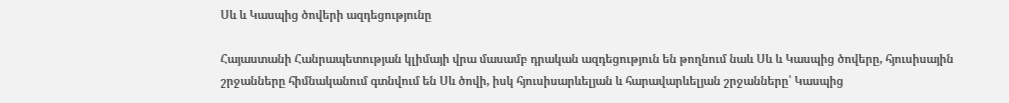Սև և Կասպից ծովերի ազդեցությունը

Հայաստանի Հանրապետության կլիմայի վրա մասամբ դրական ազդեցություն են թողնում նաև Սև և Կասպից ծովերը, հյուսիսային շրջանները հիմնականում գտնվում են Սև ծովի, իսկ հյուսիսարևելյան և հարավարևելյան շրջանները՝ Կասպից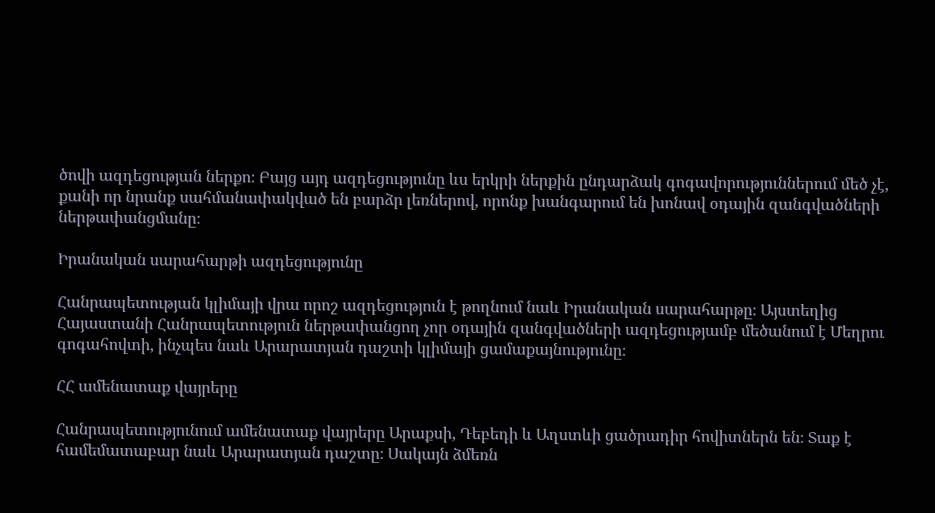ծովի ազդեցության ներքո։ Բայց այդ ազդեցությունը ևս երկրի ներքին ընդարձակ գոգավորություններում մեծ չէ, քանի որ նրանք սահմանափակված են բարձր լեռներով, որոնք խանգարում են խոնավ օդային զանգվածների ներթափանցմանը։

Իրանական սարահարթի ազդեցությունը

Հանրապետության կլիմայի վրա որոշ ազդեցություն է թողնում նաև Իրանական սարահարթը։ Այստեղից Հայաստանի Հանրապետություն ներթափանցող չոր օդային զանգվածների ազդեցությամբ մեծանում է Մեղրու գոգահովտի, ինչպես նաև Արարատյան դաշտի կլիմայի ցամաքայնությունը։

ՀՀ ամենատաք վայրերը

Հանրապետությունում ամենատաք վայրերը Արաքսի, Դեբեդի և Աղստևի ցածրադիր հովիտներն են։ Տաք է համեմատաբար նաև Արարատյան դաշտը։ Սակայն ձմեռն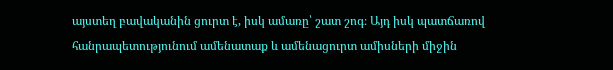այստեղ բավականին ցուրտ է, իսկ ամառը՝ շատ շոգ։ Այդ իսկ պատճառով հանրապետությունում ամենատաք և ամենացուրտ ամիսների միջին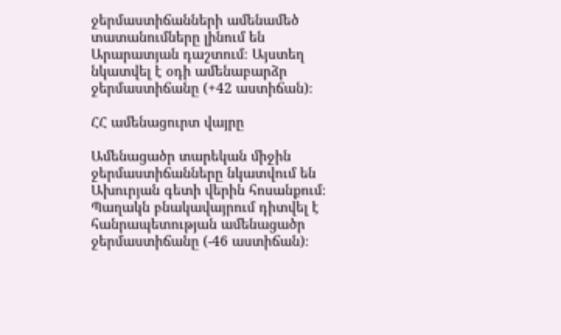ջերմաստիճանների ամենամեծ տատանումները լինում են Արարատյան դաշտում։ Այստեղ նկատվել է օդի ամենաբարձր ջերմաստիճանը (+42 աստիճան)։

ՀՀ ամենացուրտ վայրը

Ամենացածր տարեկան միջին ջերմաստիճանները նկատվում են Ախուրյան գետի վերին հոսանքում։ Պաղակն բնակավայրում դիտվել է հանրապետության ամենացածր ջերմաստիճանը (-46 աստիճան)։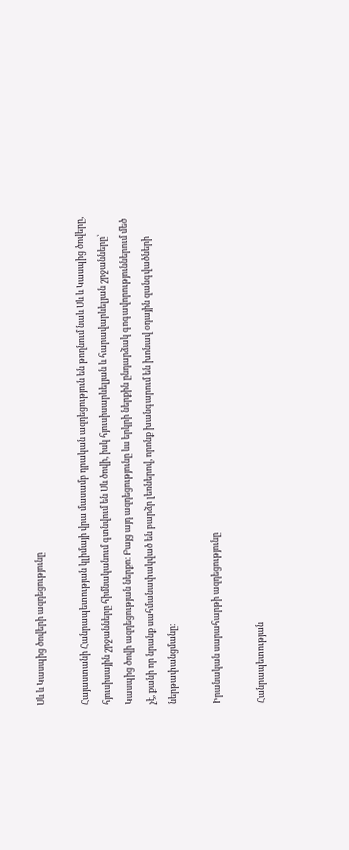Սև և Կասպից ծովերի ազդեցությունը

Հայաստանի Հանրապետության կլիմայի վրա մասամբ դրական ազդեցություն են թողնում նաև Սև և Կասպից ծովերը, հյուսիսային շրջանները հիմնականում գտնվում են Սև ծովի, իսկ հյուսիսարևելյան և հարավարևելյան շրջանները՝ Կասպից ծովի ազդեցության ներքո։ Բայց այդ ազդեցությունը ևս երկրի ներքին ընդարձակ գոգավորություններում մեծ չէ, քանի որ նրանք սահմանափակված են բարձր լեռներով, որոնք խանգարում են խոնավ օդային զանգվածների ներթափանցմանը։

Իրանական սարահարթի ազդեցությունը

Հանրապետության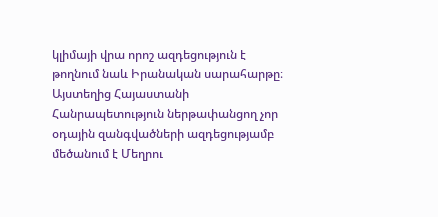կլիմայի վրա որոշ ազդեցություն է թողնում նաև Իրանական սարահարթը։ Այստեղից Հայաստանի Հանրապետություն ներթափանցող չոր օդային զանգվածների ազդեցությամբ մեծանում է Մեղրու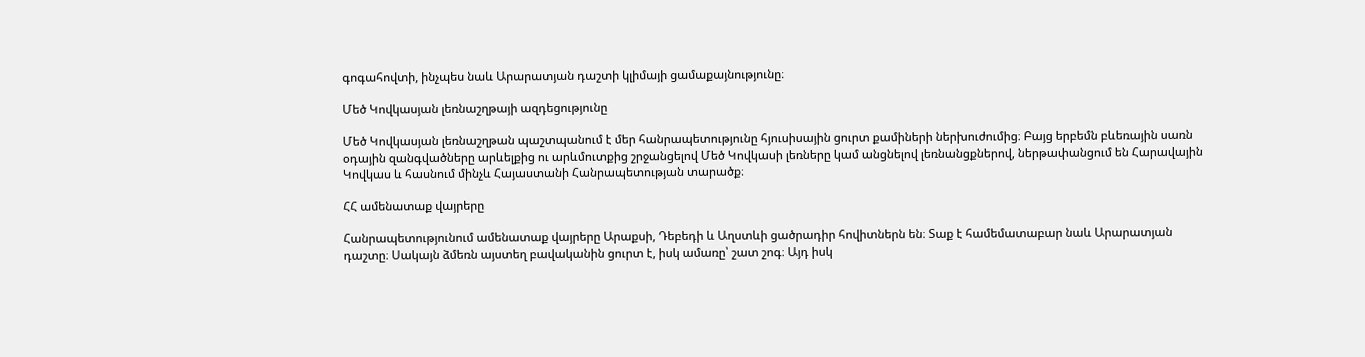գոգահովտի, ինչպես նաև Արարատյան դաշտի կլիմայի ցամաքայնությունը։

Մեծ Կովկասյան լեռնաշղթայի ազդեցությունը

Մեծ Կովկասյան լեռնաշղթան պաշտպանում է մեր հանրապետությունը հյուսիսային ցուրտ քամիների ներխուժումից։ Բայց երբեմն բևեռային սառն օդային զանգվածները արևելքից ու արևմուտքից շրջանցելով Մեծ Կովկասի լեռները կամ անցնելով լեռնանցքներով, ներթափանցում են Հարավային Կովկաս և հասնում մինչև Հայաստանի Հանրապետության տարածք։

ՀՀ ամենատաք վայրերը

Հանրապետությունում ամենատաք վայրերը Արաքսի, Դեբեդի և Աղստևի ցածրադիր հովիտներն են։ Տաք է համեմատաբար նաև Արարատյան դաշտը։ Սակայն ձմեռն այստեղ բավականին ցուրտ է, իսկ ամառը՝ շատ շոգ։ Այդ իսկ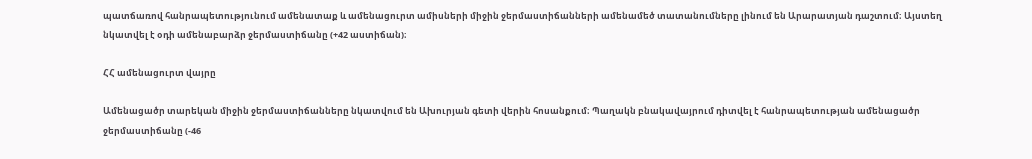պատճառով հանրապետությունում ամենատաք և ամենացուրտ ամիսների միջին ջերմաստիճանների ամենամեծ տատանումները լինում են Արարատյան դաշտում։ Այստեղ նկատվել է օդի ամենաբարձր ջերմաստիճանը (+42 աստիճան)։

ՀՀ ամենացուրտ վայրը

Ամենացածր տարեկան միջին ջերմաստիճանները նկատվում են Ախուրյան գետի վերին հոսանքում։ Պաղակն բնակավայրում դիտվել է հանրապետության ամենացածր ջերմաստիճանը (-46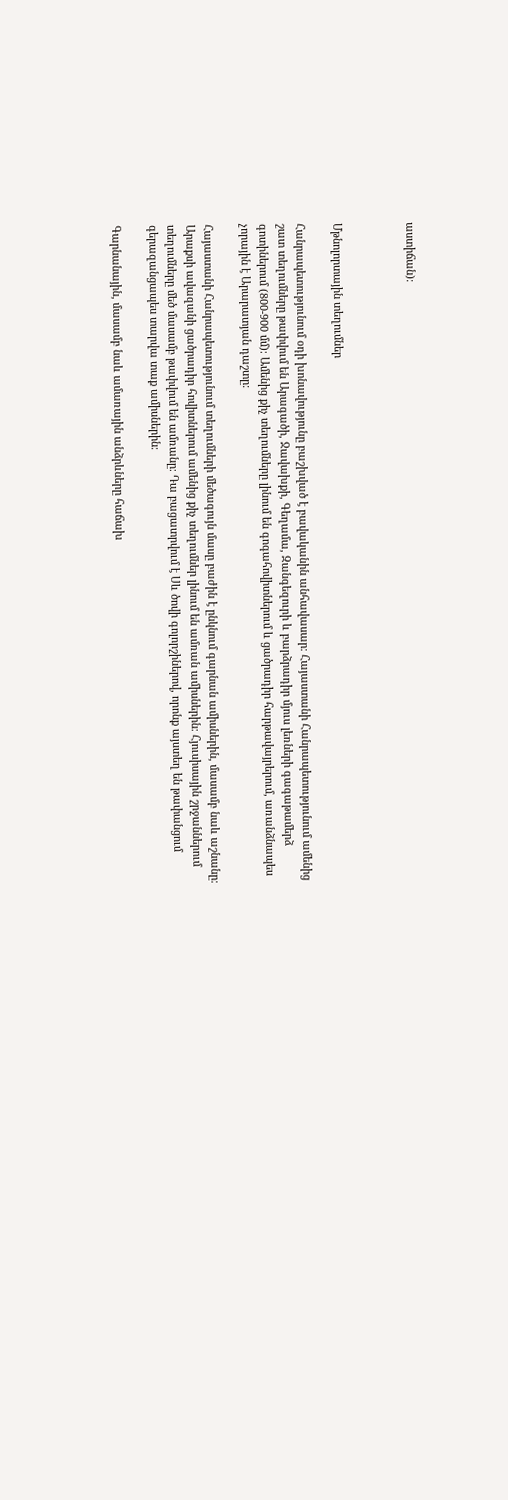աստիճան)։



Մթնոլորտային տեղումներ

Հանրապետությունում օդի խոնավությունը բաշխված է բավականին անհավասար։ Հայաստանի Հանրապետությունում ամենից շատ տեղումները թափվում են Արագածի, Ջավախքի, Գեղամա, Զանգեզուրի և բարձրադիր մյուս լեռների գագաթամերձ գոտիներում (800-900 մմ)։ Ամենից քիչ տեղումները լինում են գոգահովիտներում և ցածրադիր հարթավայրերում, առանձնապես չորային է Արարատյան դաշտը:

Հայաստանի Հանրապետությունում տեղումների մեծագույն մասը բաժին է ընկնում գարնան ամիսներին, մասամբ նաև աշնանը։ Արաքսի ավազանի ցածրադիր հովիտներում ամենից քիչ տեղումներ լինում են ամռան ամիսներին։ Հյուսիսային շրջաններում տեղումները մեծ մասամբ թափվում են ամռանը։ Դա բացատրվում է Սև ծովի գոլորշիներով, որոնք այստեղ են թափանցում գերազանցապես տարվա տաք ամիսներին։

Գարնանային, մասամբ նաև ամառային անձրևները հաճախ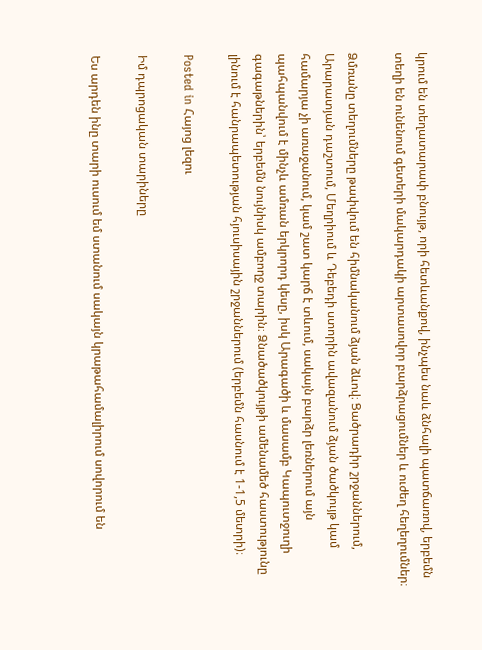կրում են տեղատարափ բնույթ, որի հետևանքով, ինչպես նաև ձնհալի պատճառով, երբեմն տեղի են ունենում գետերի մակարդակի արտասովոր բարձրացումներ և ուժեղ հեղեղումներ։

Ձմռանը տեղումները թափվում են հիմնականում ձյան ձևով։ Ցածրադիր շրջաններում, Արարատյան դաշտում, Մեղրիում և Դեբեդի ստորին ավազանում ձյան ծածկույթ կամ համարյա չի առաջանում, կամ շատ կարճ է տևում, սակայն բարձր լեռներում այն պահպանվում է մինչև ամռան երկրորդ կեսը, իսկ Արագածի և մասամբ Կապուտջուղի գագաթներին՝ երբեմն նույնիսկ ամբողջ տարին։ Ձնածածկույթի ամենամեծ հաստությունը լինում է հանրապետության հյուսիսային շրջաններում (երբեմն հասնում է 1-1,5 մետրի)։

Posted in Հայոց լեզու

Իմ դպրոցական տարիները

Ես արդեն ինը տարի ուսում եմ ստանում սակայն կրաթահամալիրում սովորում են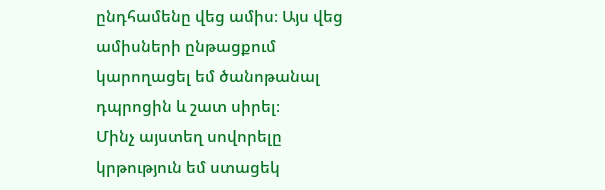ընդհամենը վեց ամիս։ Այս վեց ամիսների ընթացքում կարողացել եմ ծանոթանալ դպրոցին և շատ սիրել։
Մինչ այստեղ սովորելը կրթություն եմ ստացեկ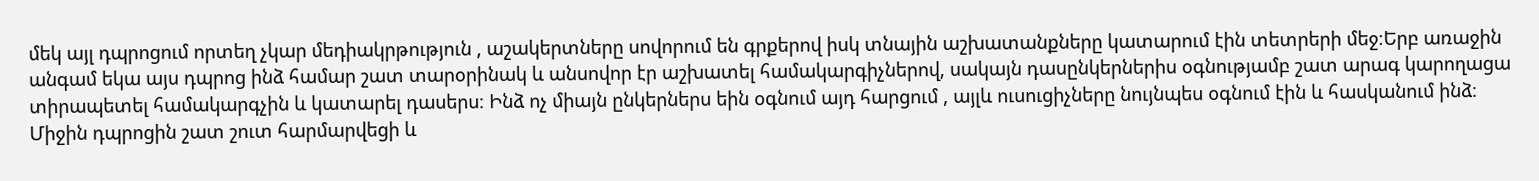մեկ այլ դպրոցում որտեղ չկար մեդիակրթություն , աշակերտները սովորում են գրքերով իսկ տնային աշխատանքները կատարում էին տետրերի մեջ։Երբ առաջին անգամ եկա այս դպրոց ինձ համար շատ տարօրինակ և անսովոր էր աշխատել համակարգիչներով, սակայն դասընկերներիս օգնությամբ շատ արագ կարողացա տիրապետել համակարգչին և կատարել դասերս։ Ինձ ոչ միայն ընկերներս եին օգնում այդ հարցում , այլև ուսուցիչները նույնպես օգնում էին և հասկանում ինձ։
Միջին դպրոցին շատ շուտ հարմարվեցի և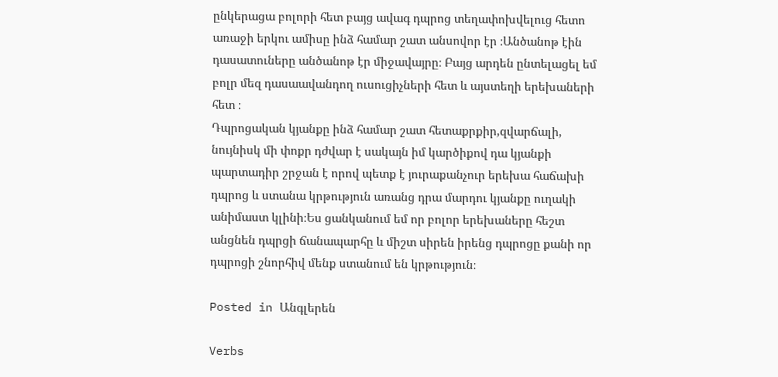ընկերացա բոլորի հետ բայց ավագ դպրոց տեղափոխվելուց հետո առաջի երկու ամիսը ինձ համար շատ անսովոր էր ։Անծանոթ էին դասատուները անծանոթ էր միջավայրը։ Բայց արդեն ընտելացել եմ բոլր մեզ դասաավանդող ուսուցիչների հետ և այստեղի երեխաների հետ ։
Դպրոցական կյանքը ինձ համար շատ հետաքրքիր,զվարճալի, նույնիսկ մի փոքր դժվար է սակայն իմ կարծիքով դա կյանքի պարտադիր շրջան է որով պետք է յուրաքանչուր երեխա հաճախի դպրոց և ստանա կրթություն առանց դրա մարդու կյանքը ուղակի անիմաստ կլինի։Ես ցանկանում եմ որ բոլոր երեխաները հեշտ անցնեն դպրցի ճանապարհը և միշտ սիրեն իրենց դպրոցը քանի որ դպրոցի շնորհիվ մենք ստանում են կրթություն։

Posted in Անգլերեն

Verbs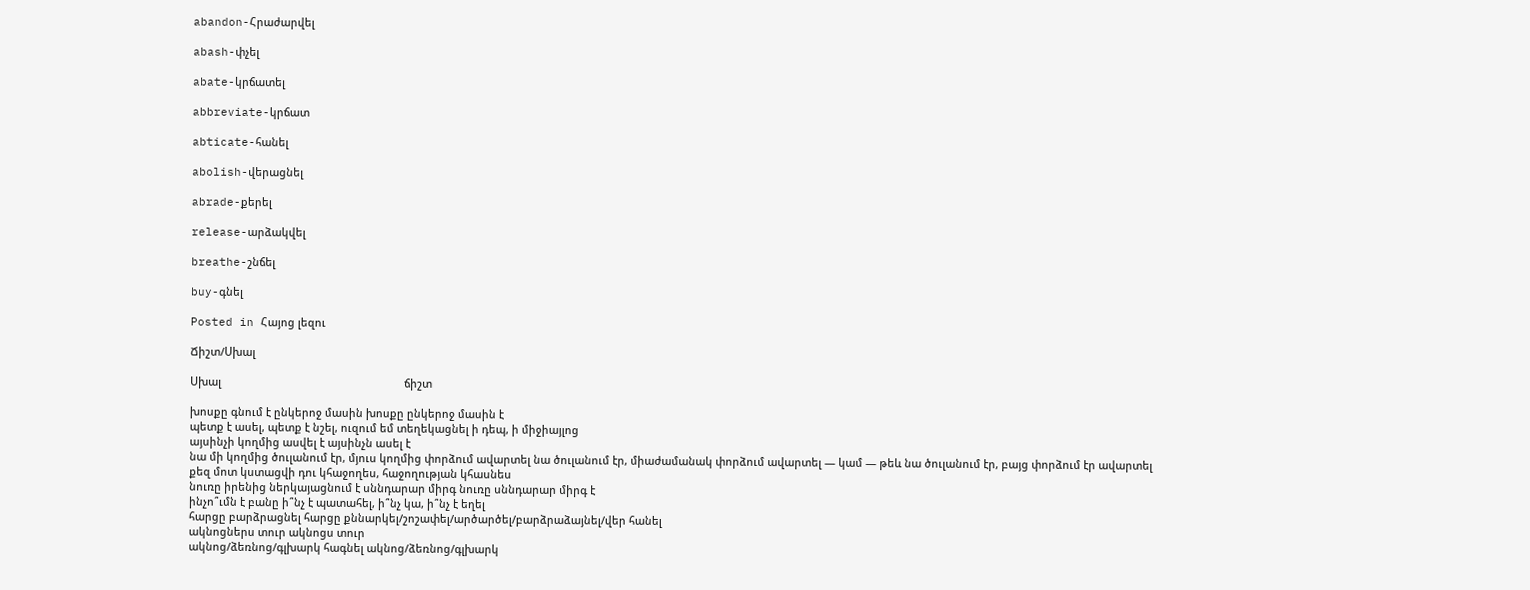abandon-Հրաժարվել

abash-փչել

abate-կրճատել

abbreviate-կրճատ

abticate-հանել

abolish-վերացնել

abrade-քերել

release-արձակվել

breathe-շնճել

buy-գնել

Posted in Հայոց լեզու

Ճիշտ/Սխալ

Սխալ                                                             ճիշտ

խոսքը գնում է ընկերոջ մասին խոսքը ընկերոջ մասին է
պետք է ասել, պետք է նշել, ուզում եմ տեղեկացնել ի դեպ, ի միջիայլոց
այսինչի կողմից ասվել է այսինչն ասել է
նա մի կողմից ծուլանում էր, մյուս կողմից փորձում ավարտել նա ծուլանում էր, միաժամանակ փորձում ավարտել — կամ — թեև նա ծուլանում էր, բայց փորձում էր ավարտել
քեզ մոտ կստացվի դու կհաջողես, հաջողության կհասնես
նուռը իրենից ներկայացնում է սննդարար միրգ նուռը սննդարար միրգ է
ինչո՞ւմն է բանը ի՞նչ է պատահել, ի՞նչ կա, ի՞նչ է եղել
հարցը բարձրացնել հարցը քննարկել/շոշափել/արծարծել/բարձրաձայնել/վեր հանել
ակնոցներս տուր ակնոցս տուր
ակնոց/ձեռնոց/գլխարկ հագնել ակնոց/ձեռնոց/գլխարկ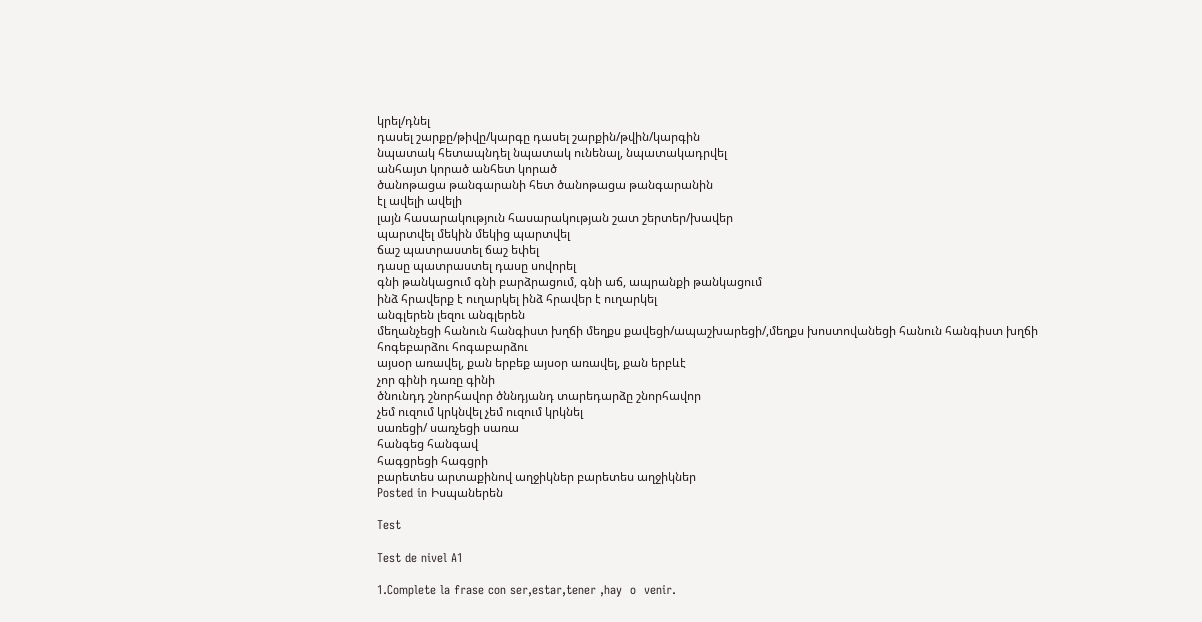կրել/դնել
դասել շարքը/թիվը/կարգը դասել շարքին/թվին/կարգին
նպատակ հետապնդել նպատակ ունենալ, նպատակադրվել
անհայտ կորած անհետ կորած
ծանոթացա թանգարանի հետ ծանոթացա թանգարանին
էլ ավելի ավելի
լայն հասարակություն հասարակության շատ շերտեր/խավեր
պարտվել մեկին մեկից պարտվել
ճաշ պատրաստել ճաշ եփել
դասը պատրաստել դասը սովորել
գնի թանկացում գնի բարձրացում, գնի աճ, ապրանքի թանկացում
ինձ հրավերք է ուղարկել ինձ հրավեր է ուղարկել
անգլերեն լեզու անգլերեն
մեղանչեցի հանուն հանգիստ խղճի մեղքս քավեցի/ապաշխարեցի/,մեղքս խոստովանեցի հանուն հանգիստ խղճի
հոգեբարձու հոգաբարձու
այսօր առավել, քան երբեք այսօր առավել, քան երբևէ
չոր գինի դառը գինի
ծնունդդ շնորհավոր ծննդյանդ տարեդարձը շնորհավոր
չեմ ուզում կրկնվել չեմ ուզում կրկնել
սառեցի/ սառչեցի սառա
հանգեց հանգավ
հագցրեցի հագցրի
բարետես արտաքինով աղջիկներ բարետես աղջիկներ
Posted in Իսպաներեն

Test

Test de nivel A1

1.Complete la frase con ser,estar,tener ,hay  o  venir.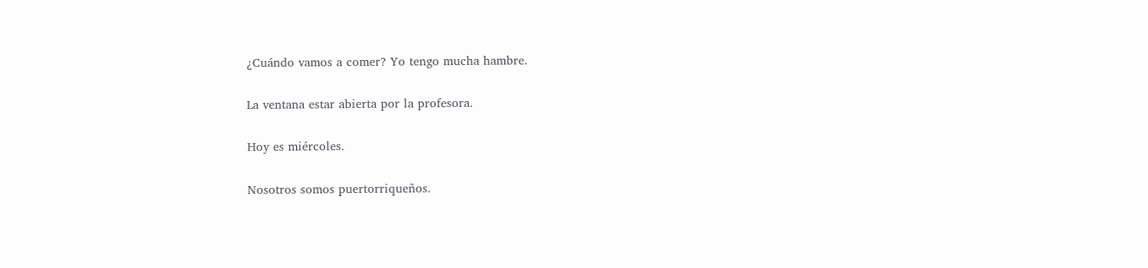¿Cuándo vamos a comer? Yo tengo mucha hambre.

La ventana estar abierta por la profesora.

Hoy es miércoles.

Nosotros somos puertorriqueños.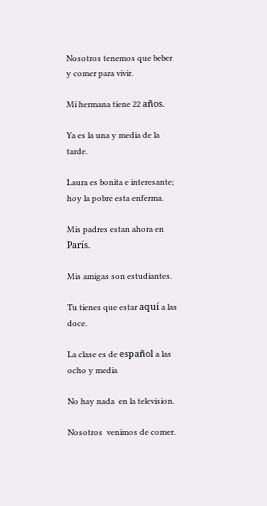Nosotros tenemos que beber y comer para vivir.

Mi hermana tiene 22 años.

Ya es la una y media de la tarde.

Laura es bonita e interesante;  hoy la pobre esta enferma.

Mis padres estan ahora en París.

Mis amigas son estudiantes.

Tu tienes que estar aquí a las doce.

La clase es de español a las ocho y media

No hay nada  en la television.

Nosotros  venimos de comer.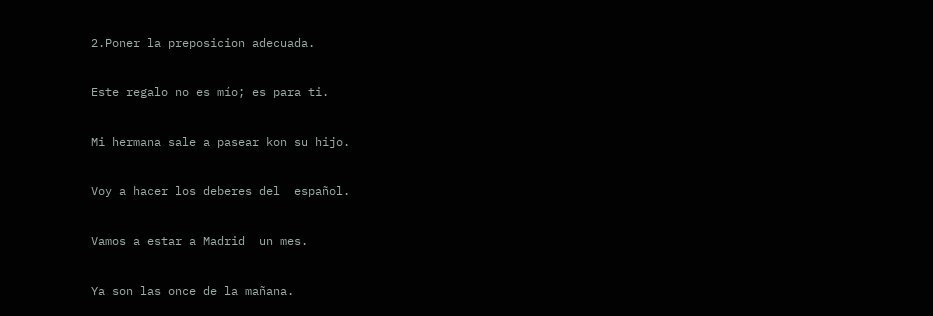2.Poner la preposicion adecuada.

Este regalo no es mío; es para ti.

Mi hermana sale a pasear kon su hijo.

Voy a hacer los deberes del  español.

Vamos a estar a Madrid  un mes.

Ya son las once de la mañana.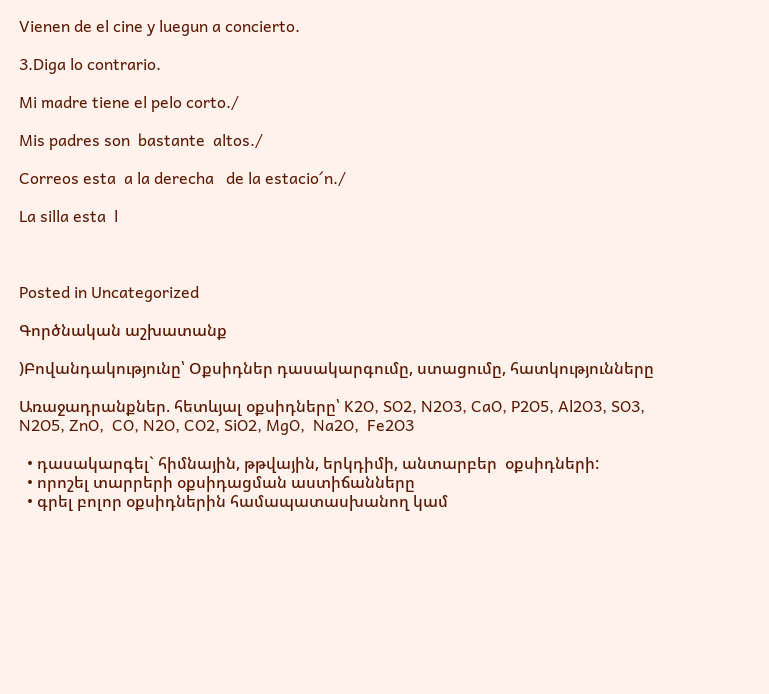Vienen de el cine y luegun a concierto.

3.Diga lo contrario.

Mi madre tiene el pelo corto./

Mis padres son  bastante  altos./

Correos esta  a la derecha   de la estacio´n./

La silla esta  l



Posted in Uncategorized

Գործնական աշխատանք

)Բովանդակությունը՝ Օքսիդներ դասակարգումը, ստացումը, հատկությունները

Առաջադրանքներ. հետևյալ օքսիդները՝ K2O, SO2, N2O3, CaO, P2O5, Al2O3, SO3, N2O5, ZnO,  CO, N2O, CO2, SiO2, MgO,  Na2O,  Fe2O3

  • դասակարգել` հիմնային, թթվային, երկդիմի, անտարբեր  օքսիդների:
  • որոշել տարրերի օքսիդացման աստիճանները
  • գրել բոլոր օքսիդներին համապատասխանող կամ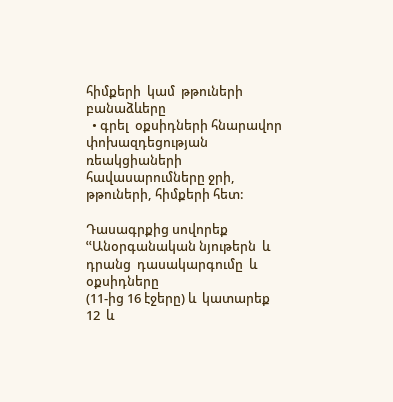հիմքերի  կամ  թթուների բանաձևերը
  • գրել  օքսիդների հնարավոր փոխազդեցության ռեակցիաների  հավասարումները ջրի, թթուների, հիմքերի հետ:

Դասագրքից սովորեք ՙՙԱնօրգանական նյութերն  և դրանց  դասակարգումը  և օքսիդները                                               (11-ից 16 էջերը) և  կատարեք 12  և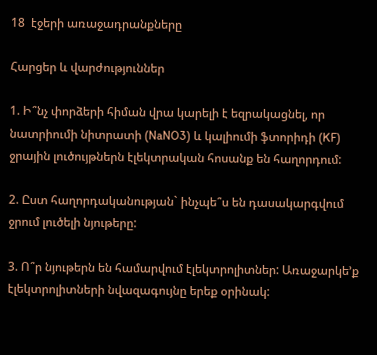18  էջերի առաջադրանքները

Հարցեր և վարժություններ

1. Ի՞նչ փորձերի հիման վրա կարելի է եզրակացնել, որ նատրիումի նիտրատի (NaNO3) և կալիումի ֆտորիդի (KF) ջրային լուծույթներն էլեկտրական հոսանք են հաղորդում:

2. Ըստ հաղորդականության` ինչպե՞ս են դասակարգվում ջրում լուծելի նյութերը:

3. Ո՞ր նյութերն են համարվում էլեկտրոլիտներ: Առաջարկե’ք էլեկտրոլիտների նվազագույնը երեք օրինակ: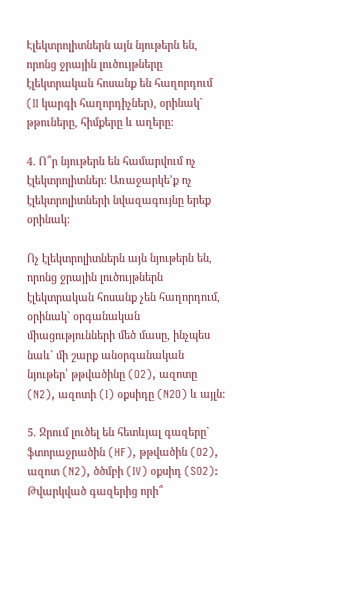Էլեկտրոլիտներն այն նյութերն են, որոնց ջրային լուծույթները էլեկտրական հոսանք են հաղորդում (II կարգի հաղորդիչներ), օրինակ` թթուները, հիմքերը և աղերը:

4. Ո՞ր նյութերն են համարվում ոչ էլեկտրոլիտներ: Առաջարկե’ք ոչ էլեկտրոլիտների նվազագույնը երեք օրինակ:

Ոչ էլեկտրոլիտներն այն նյութերն են, որոնց ջրային լուծույթներն էլեկտրական հոսանք չեն հաղորդում, օրինակ` օրգանական միացությունների մեծ մասը, ինչպես նաև` մի շարք անօրգանական նյութեր՝ թթվածինը (O2), ազոտը (N2), ազոտի (I) օքսիդը (N2O) և այլն:

5. Ջրում լուծել են հետևյալ գազերը` ֆտորաջրածին (HF), թթվածին (O2), ազոտ (N2), ծծմբի (IV) օքսիդ (SO2): Թվարկված գազերից որի՞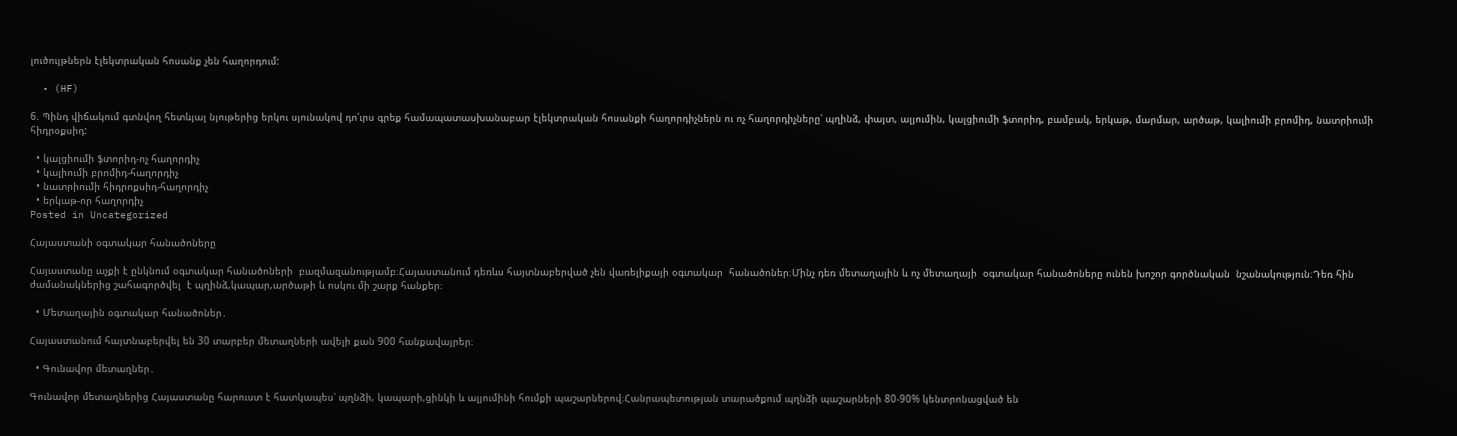լուծույթներն էլեկտրական հոսանք չեն հաղորդում:

  • (HF)

6. Պինդ վիճակում գտնվող հետևյալ նյութերից երկու սյունակով դո՛ւրս գրեք համապատասխանաբար էլեկտրական հոսանքի հաղորդիչներն ու ոչ հաղորդիչները՝ պղինձ, փայտ, ալյումին, կալցիումի ֆտորիդ, բամբակ, երկաթ, մարմար, արծաթ, կալիումի բրոմիդ, նատրիումի հիդրօքսիդ:

  • կալցիումի ֆտորիդ-ոչ հաղորդիչ
  • կալիումի բրոմիդ-հաղորդիչ
  • նատրիումի հիդրոքսիդ-հաղորդիչ
  • երկաթ-որ հաղորդիչ
Posted in Uncategorized

Հայաստանի օգտակար հանածոները

Հայաստանը աչքի է ընկնում օգտակար հանածոների  բազմազանությամբ։Հայաստանում դեռևս հայտնաբերված չեն վառելիքայի օգտակար  հանածոներ։Մինչ դեռ մետաղային և ոչ մետաղայի  օգտակար հանածոները ունեն խոշոր գործնական  նշանակություն։Դեռ հին ժամանակներից շահագործվել  է պղինձ,կապար,արծաթի և ոսկու մի շարք հանքեր։

  • Մետաղային օգտակար հանածոներ․

Հայաստանում հայտնաբերվել են 30 տարբեր մետաղների ավելի քան 900 հանքավայրեր։

  • Գունավոր մետաղներ․

Գունավոր մետաղներից Հայաստանը հարուստ է հատկապես՝ պղնձի, կապարի,ցինկի և ալյումինի հումքի պաշարներով։Հանրապետության տարածքում պղնձի պաշարների 80-90% կենտրոնացված են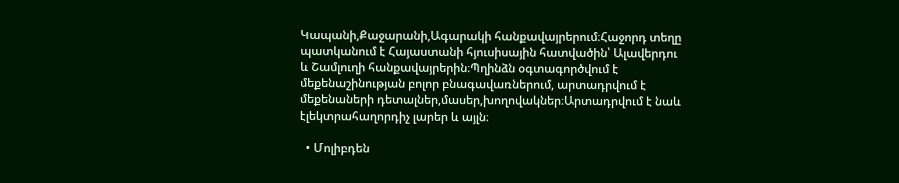Կապանի,Քաջարանի,Ագարակի հանքավայրերում։Հաջորդ տեղը պատկանում է Հայաստանի հյուսիսային հատվածին՝ Ալավերդու և Շամլուղի հանքավայրերին։Պղինձն օգտագործվում է մեքենաշինության բոլոր բնագավառներում, արտադրվում է մեքենաների դետալներ,մասեր,խողովակներ։Արտադրվում է նաև էլեկտրահաղորդիչ լարեր և այլն։

  • Մոլիբդեն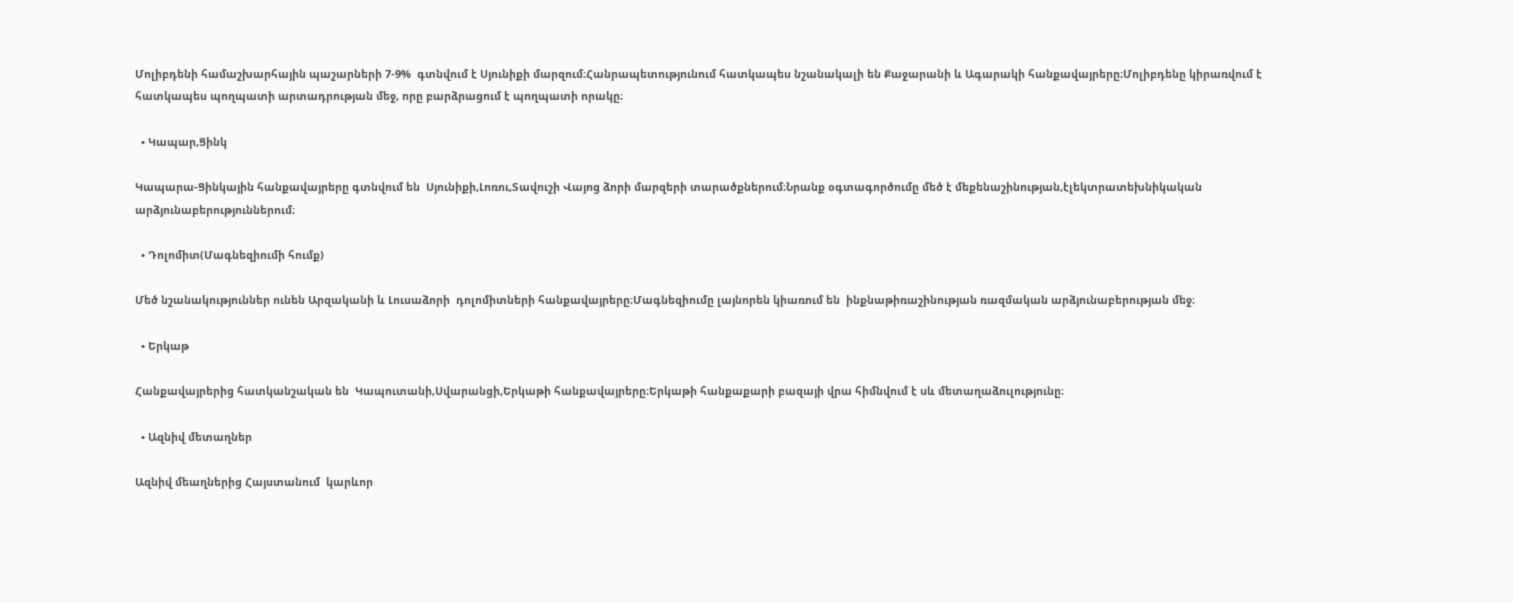Մոլիբդենի համաշխարհային պաշարների 7-9%  գտնվում է Սյունիքի մարզում։Հանրապետությունում հատկապես նշանակալի են Քաջարանի և Ագարակի հանքավայրերը։Մոլիբդենը կիրառվում է հատկապես պողպատի արտադրության մեջ, որը բարձրացում է պողպատի որակը։

  • Կապար,Ցինկ

Կապարա-Ցինկային հանքավայրերը գտնվում են  Սյունիքի,Լոռու,Տավուշի Վայոց ձորի մարզերի տարածքներում։Նրանք օգտագործումը մեծ է մեքենաշինության,էլեկտրատեխնիկական  արձյունաբերություններում։

  • Դոլոմիտ(Մագնեզիումի հումք)

Մեծ նշանակություններ ունեն Արզականի և Լուսաձորի  դոլոմիտների հանքավայրերը։Մագնեզիումը լայնորեն կիառում են  ինքնաթիռաշինության ռազմական արձյունաբերության մեջ։

  • Երկաթ

Հանքավայրերից հատկանշական են  Կապուտանի,Սվարանցի,Երկաթի հանքավայրերը։Երկաթի հանքաքարի բազայի վրա հիմնվում է սև մետաղաձուլությունը։

  • Ազնիվ մետաղներ

Ազնիվ մեաղներից Հայստանում  կարևոր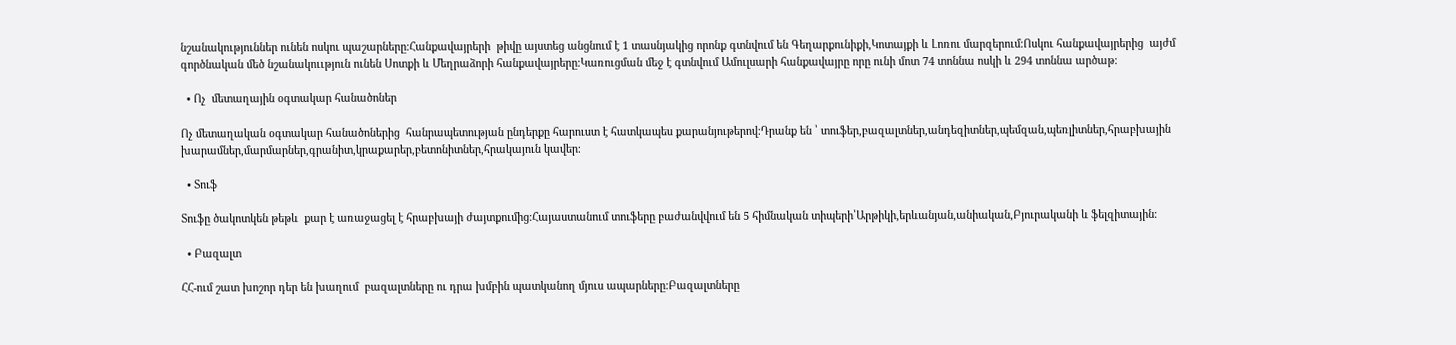նշանակություններ ունեն ոսկու պաշարները։Հանքավայրերի  թիվը այստեց անցնում է 1 տասնյակից որոնք գտնվում են Գեղարքունիքի,Կոտայքի և Լոռու մարզերում։Ոսկու հանքավայրերից  այժմ գործնական մեծ նշանակոււթյուն ունեն Սոտքի և Մեղրաձորի հանքավայրերը։Կառուցման մեջ է գտնվում Ամուլսարի հանքավայրը որը ունի մոտ 74 տոննա ոսկի և 294 տոննա արծաթ։

  • Ոչ  մետաղային օգտակար հանածոներ

Ոչ մետաղական օգտակար հանածոներից  հանրապետության ընդերքը հարուստ է հատկապես քարանյութերով։Դրանք են ՝ տուֆեր,բազալտներ,անդեզիտներ,պեմզան,պեռլիտներ,հրաբխային խարամներ,մարմարներ,գրանիտ,կրաքարեր,բետոնիտներ,հրակայուն կավեր։

  • Տուֆ

Տուֆը ծակոտկեն թեթև  քար է առաջացել է հրաբխայի ժայտքումից։Հայաստանում տուֆերը բաժանվվում են 5 հիմնական տիպերի՝Արթիկի,երևանյան,անիական,Բյուրականի և ֆելզիտային։

  • Բազալտ

ՀՀ-ում շատ խոշոր դեր են խաղում  բազալտները ու դրա խմբին պատկանող մյուս ապարները։Բազալտները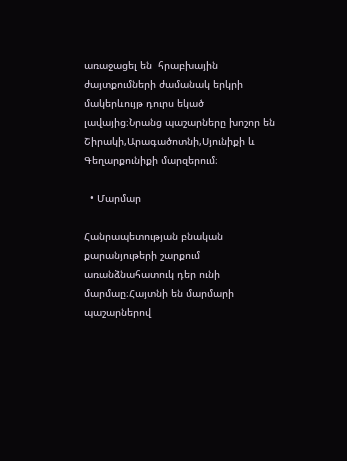առաջացել են  հրաբխային ժայտքումների ժամանակ երկրի մակերևույթ դուրս եկած լավայից։Նրանց պաշարները խոշոր են  Շիրակի,Արագածոտնի,Սյունիքի և Գեղարքունիքի մարզերում։

  • Մարմար

Հանրապետության բնական քարանյութերի շարքում առանձնահատուկ դեր ունի մարմաը։Հայտնի են մարմարի պաշարներով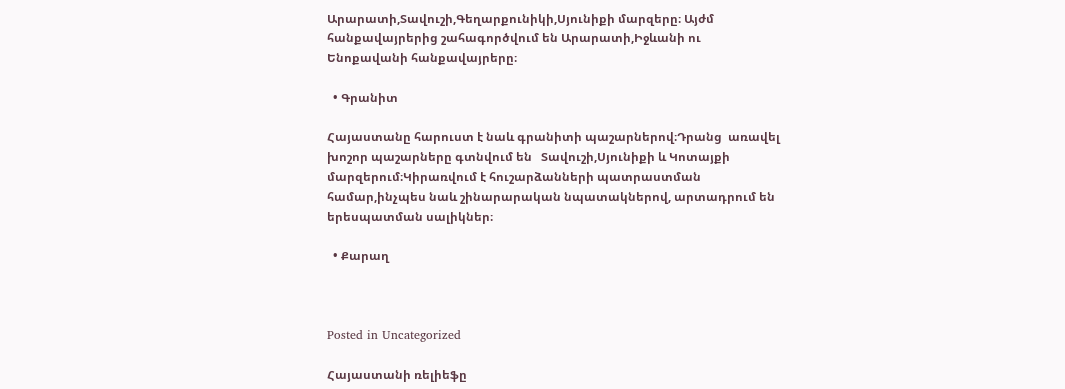Արարատի,Տավուշի,Գեղարքունիկի,Սյունիքի մարզերը։ Այժմ հանքավայրերից շահագործվում են Արարատի,Իջևանի ու Ենոքավանի հանքավայրերը։

  • Գրանիտ

Հայաստանը հարուստ է նաև գրանիտի պաշարներով։Դրանց  առավել խոշոր պաշարները գտնվում են   Տավուշի,Սյունիքի և Կոտայքի մարզերում։Կիրառվում է հուշարձանների պատրաստման համար,ինչպես նաև շինարարական նպատակներով, արտադրում են երեսպատման սալիկներ։

  • Քարաղ



Posted in Uncategorized

Հայաստանի ռելիեֆը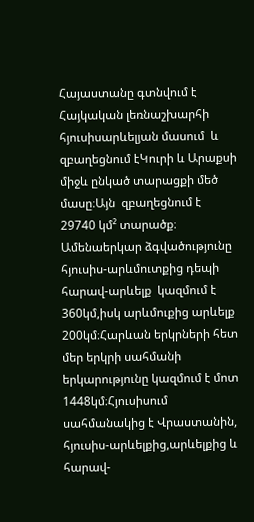Հայաստանը գտնվում է Հայկական լեռնաշխարհի հյուսիսարևելյան մասում  և  զբաղեցնում էԿուրի և Արաքսի միջև ընկած տարացքի մեծ մասը։Այն  զբաղեցնում է 29740 կմ² տարածք։ Ամենաերկար ձգվածությունը հյուսիս-արևմուտքից դեպի հարավ-արևելք  կազմում է 360կմ,իսկ արևմուքից արևելք 200կմ։Հարևան երկրների հետ մեր երկրի սահմանի երկարությունը կազմում է մոտ 1448կմ։Հյուսիսում սահմանակից է Վրաստանին, հյուսիս-արևելքից,արևելքից և հարավ-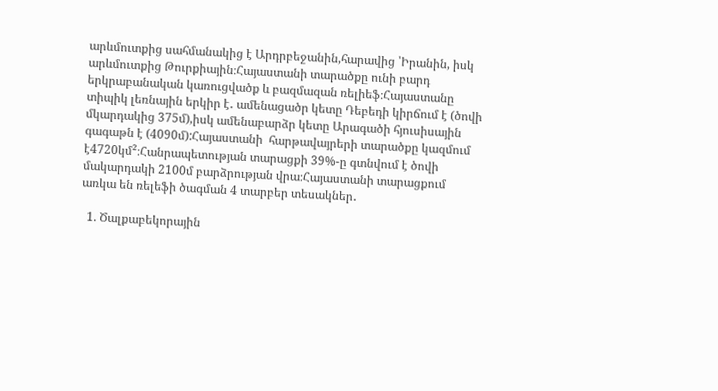արևմուտքից սահմանակից է Արդրբեջանին,հարավից ՝Իրանին, իսկ արևմուտքից Թուրքիային։Հայաստանի տարածքը ունի բարդ երկրաբանական կառուցվածք և բազմազան ռելիեֆ։Հայաստանը տիպիկ լեռնային երկիր է․ ամենացածր կետը Դեբեդի կիրճում է (ծովի մկարդակից 375մ),իսկ ամենաբարձր կետը Արագածի հյուսիսային գագաթն է (4090մ):Հայաստանի  հարթավայրերի տարածքը կազմում է4720կմ²։Հանրապետության տարացքի 39%-ը գտնվում է ծովի մակարդակի 2100մ բարձրության վրա։Հայաստանի տարացքում առկա են ռելեֆի ծագման 4 տարբեր տեսակներ․

  1. Ծալքաբեկորային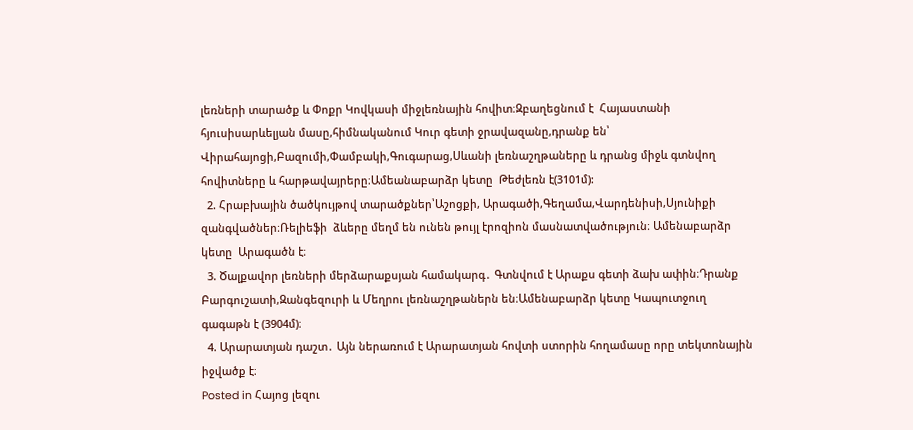լեռների տարածք և Փոքր Կովկասի միջլեռնային հովիտ։Զբաղեցնում է  Հայաստանի հյուսիսարևելյան մասը,հիմնականում Կուր գետի ջրավազանը,դրանք են՝ Վիրահայոցի,Բազումի,Փամբակի,Գուգարաց,Սևանի լեռնաշղթաները և դրանց միջև գտնվող հովիտները և հարթավայրերը։Ամեանաբարձր կետը  Թեժլեռն է(3101մ):
  2. Հրաբխային ծածկույթով տարածքներ՝Աշոցքի, Արագածի,Գեղամա,Վարդենիսի,Սյունիքի զանգվածներ։Ռելիեֆի  ձևերը մեղմ են ունեն թույլ էրոզիոն մասնատվածություն։ Ամենաբարձր կետը  Արագածն է։
  3. Ծալքավոր լեռների մերձարաքսյան համակարգ․ Գտնվում է Արաքս գետի ձախ ափին։Դրանք Բարգուշատի,Զանգեզուրի և Մեղրու լեռնաշղթաներն են։Ամենաբարձր կետը Կապուտջուղ գագաթն է (3904մ)։
  4. Արարատյան դաշտ․ Այն ներառում է Արարատյան հովտի ստորին հողամասը որը տեկտոնային իջվածք է։
Posted in Հայոց լեզու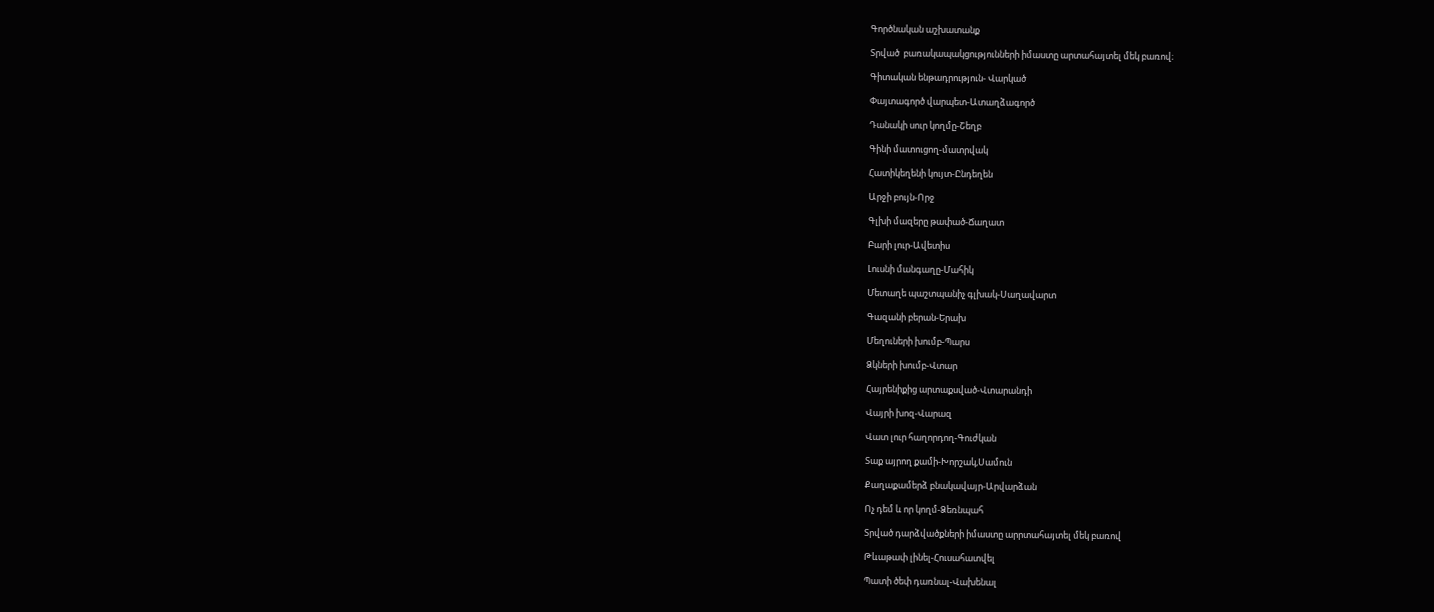Գործնական աշխատանք

Տրված  բառակապակցությունների իմաստը արտահայտել մեկ բառով։

Գիտական ենթադրություն- Վարկած

Փայտագործ վարպետ-Ատաղձագործ

Դանակի սուր կողմը-Շեղբ

Գինի մատուցող-մատրվակ

Հատիկեղենի կույտ-Ընդեղեն

Արջի բույն-Որջ

Գլխի մազերը թափած-Ճաղատ

Բարի լուր-Ավետիս

Լուսնի մանգաղը-Մահիկ

Մետաղե պաշտպանիչ գլխակ-Սաղավարտ

Գազանի բերան-Երախ

Մեղուների խումբ-Պարս

Ձկների խումբ-Վտար

Հայրենիքից արտաքսված-Վտարանդի

Վայրի խոզ-Վարազ

Վատ լուր հաղորդող-Գուժկան

Տաք այրող քամի-Խորշակ,Սամուն

Քաղաքամերձ բնակավայր-Արվարձան

Ոչ դեմ և որ կողմ-Ձեռնպահ

Տրված դարձվածքների իմաստը արրտահայտել մեկ բառով

Թևաթափ լինել-Հուսահատվել

Պատի ծեփ դառնալ-Վախենալ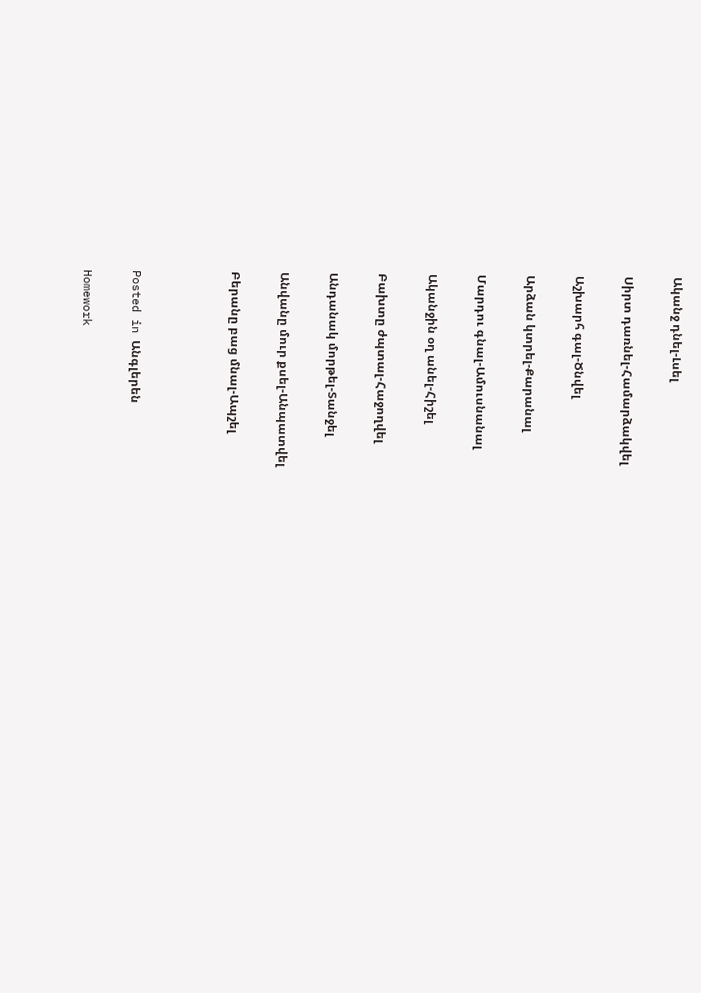Ականջ դնել-Լսել

Սիրտ դառնել-Համարձակվել

Աշխարհ գալ-Ծնվել

Արձան կտրել-Քարանալ

Մարդու գնալ-Ամուսնանալ

Ականջին օղ անել-Հիշել

Բախտը ժպտալ-Հաջողվել

Անդանակ մորթել-Տանջել

Անվանը մուր քսել-Անպատվել

Բերանը բաց մնալ-Ապշել



Posted in Անգլերեն

Homework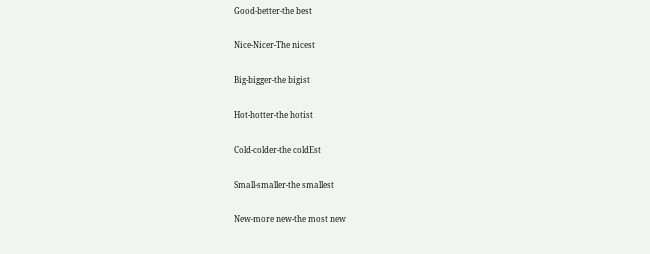Good-better-the best

Nice-Nicer-The nicest

Big-bigger-the bigist

Hot-hotter-the hotist

Cold-colder-the coldEst

Small-smaller-the smallest

New-more new-the most new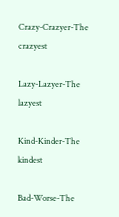Crazy-Crazyer-The crazyest

Lazy-Lazyer-The lazyest

Kind-Kinder-The kindest

Bad-Worse-The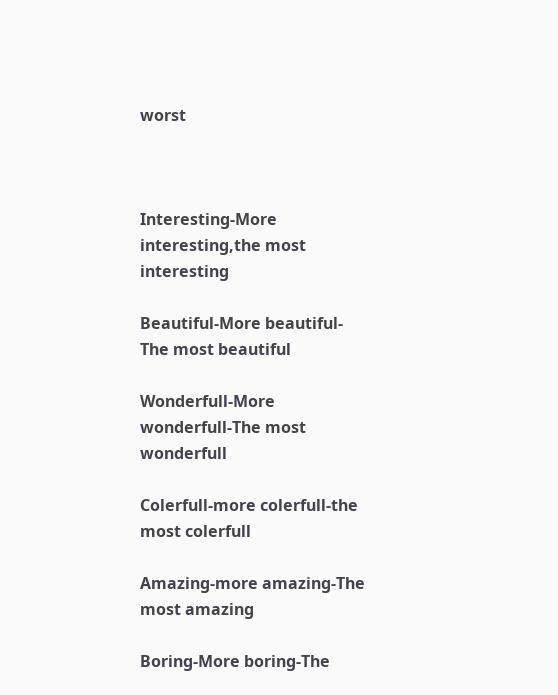worst



Interesting-More interesting,the most interesting

Beautiful-More beautiful-The most beautiful

Wonderfull-More wonderfull-The most wonderfull

Colerfull-more colerfull-the most colerfull

Amazing-more amazing-The most amazing

Boring-More boring-The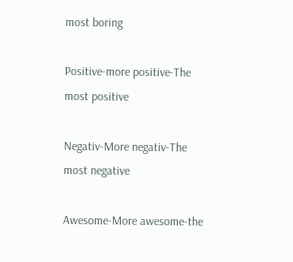most boring

Positive-more positive-The most positive

Negativ-More negativ-The most negative

Awesome-More awesome-the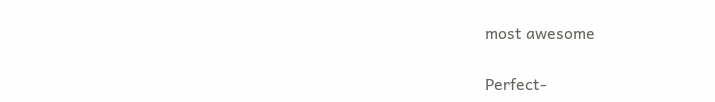most awesome

Perfect-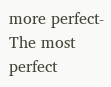more perfect-The most perfect